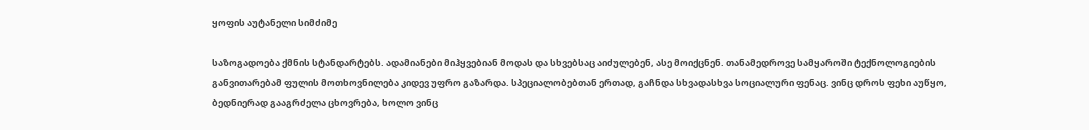ყოფის აუტანელი სიმძიმე

საზოგადოება ქმნის სტანდარტებს. ადამიანები მიჰყვებიან მოდას და სხვებსაც აიძულებენ, ასე მოიქცნენ. თანამედროვე სამყაროში ტექნოლოგიების განვითარებამ ფულის მოთხოვნილება კიდევ უფრო გაზარდა. სპეციალობებთან ერთად, გაჩნდა სხვადასხვა სოციალური ფენაც. ვინც დროს ფეხი აუწყო, ბედნიერად გააგრძელა ცხოვრება, ხოლო ვინც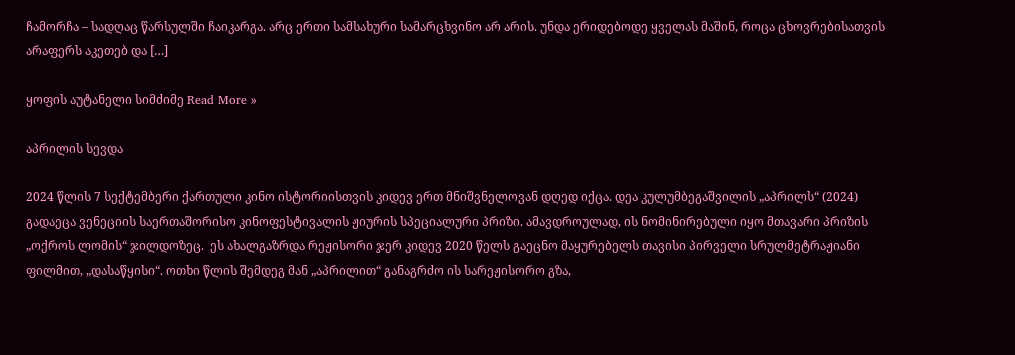ჩამორჩა – სადღაც წარსულში ჩაიკარგა. არც ერთი სამსახური სამარცხვინო არ არის. უნდა ერიდებოდე ყველას მაშინ, როცა ცხოვრებისათვის არაფერს აკეთებ და […]

ყოფის აუტანელი სიმძიმე Read More »

აპრილის სევდა

2024 წლის 7 სექტემბერი ქართული კინო ისტორიისთვის კიდევ ერთ მნიშვნელოვან დღედ იქცა. დეა კულუმბეგაშვილის „აპრილს“ (2024) გადაეცა ვენეციის საერთაშორისო კინოფესტივალის ჟიურის სპეციალური პრიზი. ამავდროულად, ის ნომინირებული იყო მთავარი პრიზის „ოქროს ლომის“ ჯილდოზეც.  ეს ახალგაზრდა რეჟისორი ჯერ კიდევ 2020 წელს გაეცნო მაყურებელს თავისი პირველი სრულმეტრაჟიანი ფილმით, „დასაწყისი“. ოთხი წლის შემდეგ მან „აპრილით“ განაგრძო ის სარეჟისორო გზა,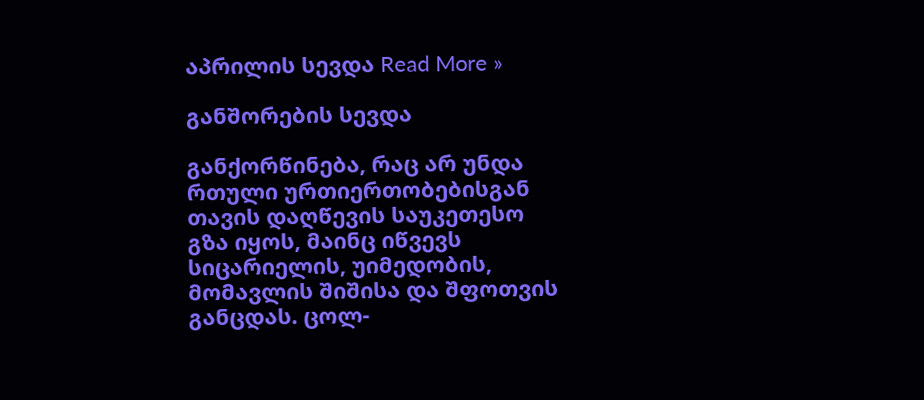აპრილის სევდა Read More »

განშორების სევდა

განქორწინება, რაც არ უნდა რთული ურთიერთობებისგან თავის დაღწევის საუკეთესო გზა იყოს, მაინც იწვევს სიცარიელის, უიმედობის, მომავლის შიშისა და შფოთვის განცდას. ცოლ-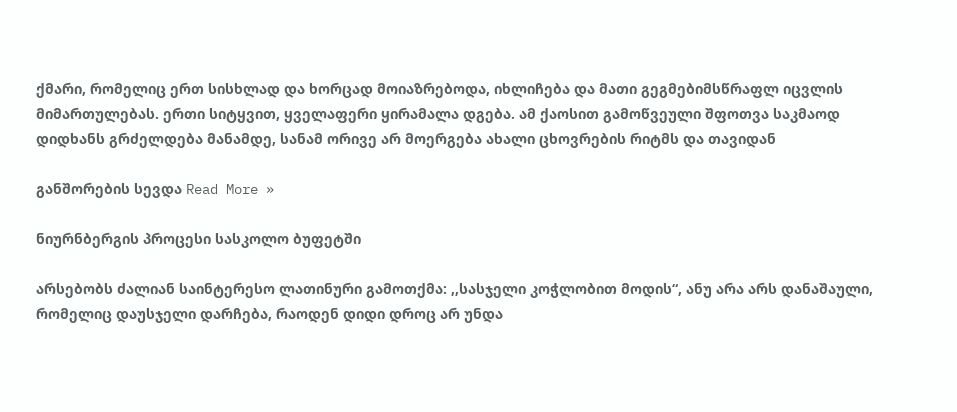ქმარი, რომელიც ერთ სისხლად და ხორცად მოიაზრებოდა, იხლიჩება და მათი გეგმებიმსწრაფლ იცვლის მიმართულებას. ერთი სიტყვით, ყველაფერი ყირამალა დგება. ამ ქაოსით გამოწვეული შფოთვა საკმაოდ დიდხანს გრძელდება მანამდე, სანამ ორივე არ მოერგება ახალი ცხოვრების რიტმს და თავიდან

განშორების სევდა Read More »

ნიურნბერგის პროცესი სასკოლო ბუფეტში

არსებობს ძალიან საინტერესო ლათინური გამოთქმა: ,,სასჯელი კოჭლობით მოდის“, ანუ არა არს დანაშაული, რომელიც დაუსჯელი დარჩება, რაოდენ დიდი დროც არ უნდა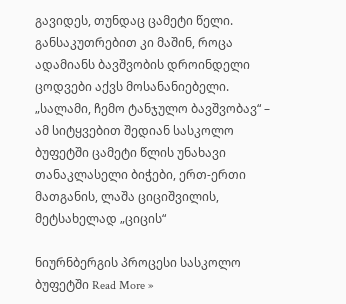გავიდეს, თუნდაც ცამეტი წელი. განსაკუთრებით კი მაშინ, როცა ადამიანს ბავშვობის დროინდელი ცოდვები აქვს მოსანანიებელი. „სალამი, ჩემო ტანჯულო ბავშვობავ“ – ამ სიტყვებით შედიან სასკოლო ბუფეტში ცამეტი წლის უნახავი თანაკლასელი ბიჭები, ერთ-ერთი მათგანის, ლაშა ციციშვილის, მეტსახელად „ციცის“

ნიურნბერგის პროცესი სასკოლო ბუფეტში Read More »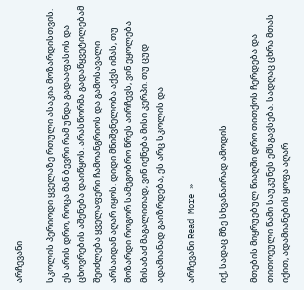არჩევანი

სკოლის პერიოდი ყველაზე რთული ასაკია მოზარდისთვის. ეს არის დრო, როცა მან ბევრი რამ უნდა გადააფასოს და ცხოვრების აშენება დაიწყოს. არასწორმა გადაწყვეტილებამ შეიძლება ყველაფერი ჩამოანგრიოს და გამოსავალი არსაიდან აღარ იყოს. დიდი მნიშვნელობა აქვს იმას, თუ მოზარდი როგორ სამეგობრო წრეს აირჩევს, ვინ ეყოლება მისაბაძ მაგალითად, ვინ იქნება მისი კერპი. თუ ცუდ ადამიანად გაიზრდება, ეს არც სკოლის და

არჩევანი Read More »

იქ, სადაც მზე სხვანაირად ამოდის

მთების მიყრუებულ წიაღში დრო თითქოს ჩერდება და თითოეული წამი საუკუნეს ემსგავსება. სადღაც ცხრა მთას იქით, ადამიანების ყოფა აღარ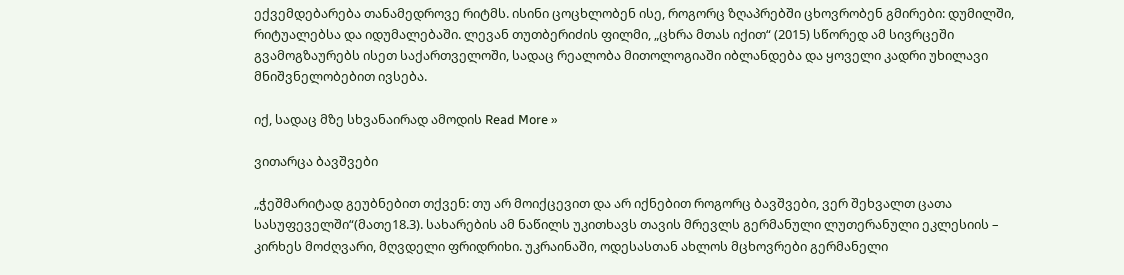ექვემდებარება თანამედროვე რიტმს. ისინი ცოცხლობენ ისე, როგორც ზღაპრებში ცხოვრობენ გმირები: დუმილში, რიტუალებსა და იდუმალებაში. ლევან თუთბერიძის ფილმი, „ცხრა მთას იქით“ (2015) სწორედ ამ სივრცეში გვამოგზაურებს ისეთ საქართველოში, სადაც რეალობა მითოლოგიაში იბლანდება და ყოველი კადრი უხილავი მნიშვნელობებით ივსება.

იქ, სადაც მზე სხვანაირად ამოდის Read More »

ვითარცა ბავშვები

„ჭეშმარიტად გეუბნებით თქვენ: თუ არ მოიქცევით და არ იქნებით როგორც ბავშვები, ვერ შეხვალთ ცათა სასუფეველში“(მათე18.3). სახარების ამ ნაწილს უკითხავს თავის მრევლს გერმანული ლუთერანული ეკლესიის – კირხეს მოძღვარი, მღვდელი ფრიდრიხი. უკრაინაში, ოდესასთან ახლოს მცხოვრები გერმანელი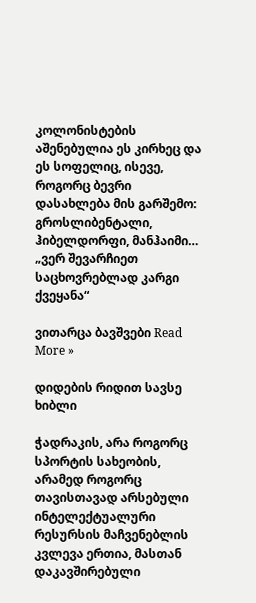კოლონისტების აშენებულია ეს კირხეც და ეს სოფელიც, ისევე, როგორც ბევრი დასახლება მის გარშემო: გროსლიბენტალი, ჰიბელდორფი, მანჰაიმი…  „ვერ შევარჩიეთ საცხოვრებლად კარგი ქვეყანა“

ვითარცა ბავშვები Read More »

დიდების რიდით სავსე ხიბლი

ჭადრაკის, არა როგორც სპორტის სახეობის, არამედ როგორც თავისთავად არსებული ინტელექტუალური რესურსის მაჩვენებლის კვლევა ერთია, მასთან დაკავშირებული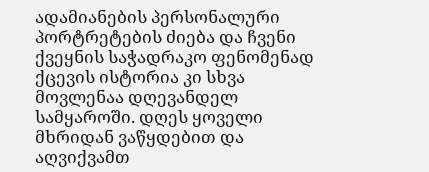ადამიანების პერსონალური პორტრეტების ძიება და ჩვენი ქვეყნის საჭადრაკო ფენომენად ქცევის ისტორია კი სხვა მოვლენაა დღევანდელ სამყაროში. დღეს ყოველი მხრიდან ვაწყდებით და აღვიქვამთ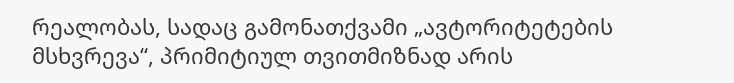რეალობას, სადაც გამონათქვამი „ავტორიტეტების მსხვრევა“, პრიმიტიულ თვითმიზნად არის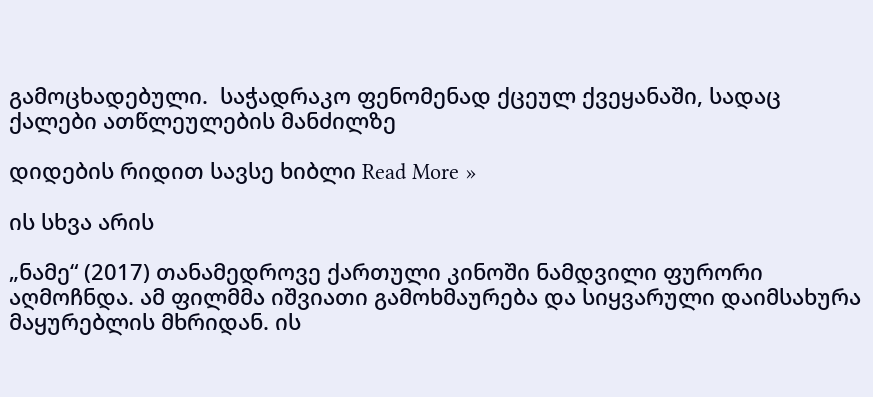გამოცხადებული.  საჭადრაკო ფენომენად ქცეულ ქვეყანაში, სადაც ქალები ათწლეულების მანძილზე

დიდების რიდით სავსე ხიბლი Read More »

ის სხვა არის

„ნამე“ (2017) თანამედროვე ქართული კინოში ნამდვილი ფურორი აღმოჩნდა. ამ ფილმმა იშვიათი გამოხმაურება და სიყვარული დაიმსახურა მაყურებლის მხრიდან. ის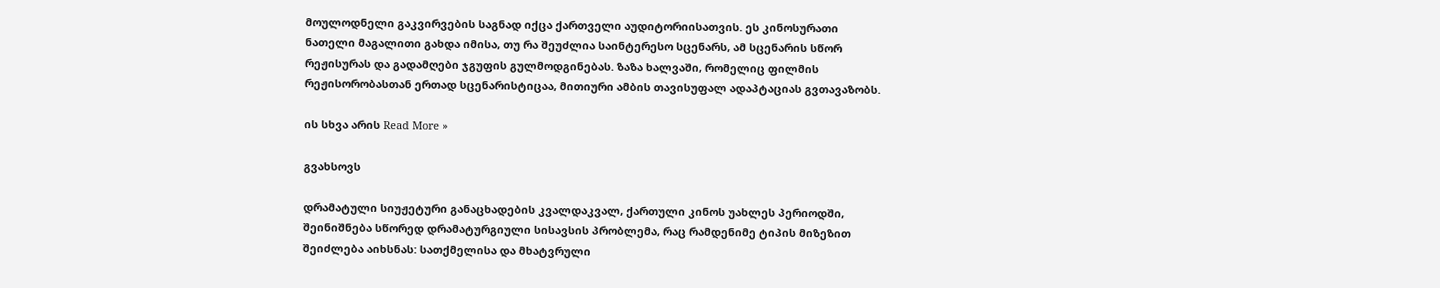მოულოდნელი გაკვირვების საგნად იქცა ქართველი აუდიტორიისათვის. ეს კინოსურათი ნათელი მაგალითი გახდა იმისა, თუ რა შეუძლია საინტერესო სცენარს, ამ სცენარის სწორ რეჟისურას და გადამღები ჯგუფის გულმოდგინებას. ზაზა ხალვაში, რომელიც ფილმის რეჟისორობასთან ერთად სცენარისტიცაა, მითიური ამბის თავისუფალ ადაპტაციას გვთავაზობს.

ის სხვა არის Read More »

გვახსოვს

დრამატული სიუჟეტური განაცხადების კვალდაკვალ, ქართული კინოს უახლეს პერიოდში, შეინიშნება სწორედ დრამატურგიული სისავსის პრობლემა, რაც რამდენიმე ტიპის მიზეზით შეიძლება აიხსნას: სათქმელისა და მხატვრული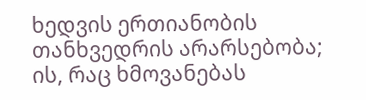ხედვის ერთიანობის თანხვედრის არარსებობა; ის, რაც ხმოვანებას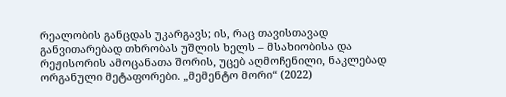რეალობის განცდას უკარგავს; ის, რაც თავისთავად განვითარებად თხრობას უშლის ხელს – მსახიობისა და რეჟისორის ამოცანათა შორის, უცებ აღმოჩენილი, ნაკლებად ორგანული მეტაფორები. „მემენტო მორი“ (2022)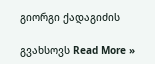გიორგი ქადაგიძის

გვახსოვს Read More »